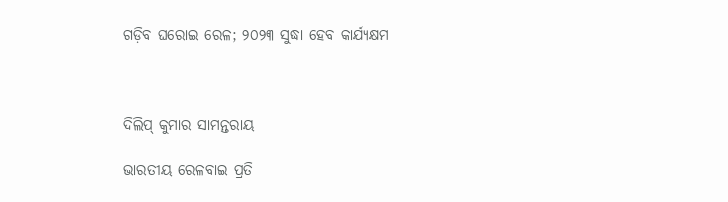ଗଡ଼ିବ ଘରୋଇ ରେଳ; ୨୦୨୩ ସୁଦ୍ଧା ହେବ କାର୍ଯ୍ୟକ୍ଷମ



ଦିଲିପ୍‌ କୁମାର ସାମନ୍ତରାୟ

ଭାରତୀୟ ରେଳବାଇ ପ୍ରତି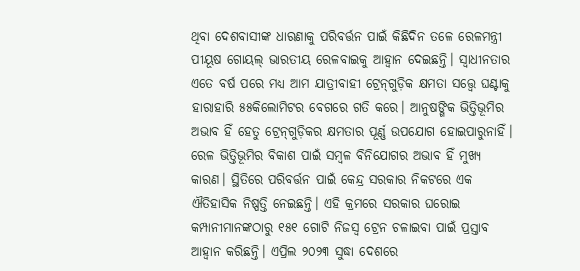ଥିବା ଦେଶବାସୀଙ୍କ ଧାରଣାକୁ ପରିବର୍ତ୍ତନ ପାଇଁ କିଛିଦିନ ତଳେ ରେଳମନ୍ତ୍ରୀ ପୀୟୂଷ ଗୋୟଲ୍ ଭାରତୀୟ ରେଳବାଇକୁ ଆହ୍ବାନ ଦେଇଛନ୍ତି। ସ୍ବାଧୀନତାର ଏତେ ବର୍ଷ ପରେ ମଧ୍ୟ ଆମ ଯାତ୍ରୀବାହୀ ଟ୍ରେନ୍‌ଗୁଡ଼ିକ କ୍ଷମତା ସତ୍ତ୍ବେ ଘଣ୍ଟାକୁ ହାରାହାରି ୫୫କିଲୋମିଟର ବେଗରେ ଗତି କରେ। ଆନୁଷଙ୍ଗିକ ଭିତ୍ତିଭୂମିର ଅଭାବ ହିଁ ହେତୁ ଟ୍ରେନ୍‌ଗୁଡ଼ିକର କ୍ଷମତାର ପୂର୍ଣ୍ଣ ଉପଯୋଗ ହୋଇପାରୁନାହିଁ। ରେଳ ଭିତ୍ତିଭୂମିର ବିକାଶ ପାଇଁ ସମ୍ବଳ ବିନିଯୋଗର ଅଭାବ ହିଁ ମୁଖ୍ୟ କାରଣ। ସ୍ଥିତିରେ ପରିବର୍ତ୍ତନ ପାଇଁ କେନ୍ଦ୍ର ସରକାର ନିକଟରେ ଏକ ଐତିହାସିକ ନିଷ୍ପତ୍ତି ନେଇଛନ୍ତି। ଏହି କ୍ରମରେ ସରକାର ଘରୋଇ କମ୍ପାନୀମାନଙ୍କଠାରୁ ୧୫୧ ଗୋଟି ନିଜସ୍ବ ଟ୍ରେନ ଚଳାଇବା ପାଇଁ ପ୍ରସ୍ତାବ ଆହ୍ବାନ କରିଛନ୍ତି। ଏପ୍ରିଲ ୨୦୨୩ ସୁଦ୍ଧା ଦେଶରେ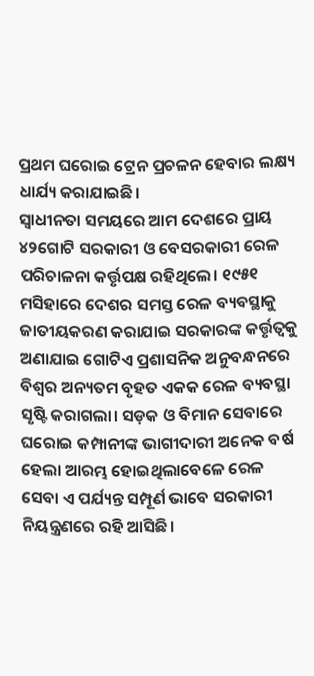ପ୍ରଥମ ଘରୋଇ ଟ୍ରେନ ପ୍ରଚଳନ ହେବାର ଲକ୍ଷ୍ୟ ଧାର୍ଯ୍ୟ କରାଯାଇଛି।
ସ୍ବାଧୀନତା ସମୟରେ ଆମ ଦେଶରେ ପ୍ରାୟ ୪୨ଗୋଟି ସରକାରୀ ଓ ବେସରକାରୀ ରେଳ ପରିଚାଳନା କର୍ତ୍ତୃପକ୍ଷ ରହିଥିଲେ। ୧୯୫୧ ମସିହାରେ ଦେଶର ସମସ୍ତ ରେଳ ବ୍ୟବସ୍ଥାକୁ ଜାତୀୟକରଣ କରାଯାଇ ସରକାରଙ୍କ କର୍ତ୍ତୃତ୍ବକୁ ଅଣାଯାଇ ଗୋଟିଏ ପ୍ରଶାସନିକ ଅନୁବନ୍ଧନରେ ବିଶ୍ବର ଅନ୍ୟତମ ବୃହତ ଏକକ ରେଳ ବ୍ୟବସ୍ଥା ସୃଷ୍ଟି କରାଗଲା। ସଡ଼କ ଓ ବିମାନ ସେବାରେ ଘରୋଇ କମ୍ପାନୀଙ୍କ ଭାଗୀଦାରୀ ଅନେକ ବର୍ଷ ହେଲା ଆରମ୍ଭ ହୋଇଥିଲାବେଳେ ରେଳ ସେବା ଏ ପର୍ଯ୍ୟନ୍ତ ସମ୍ପୂର୍ଣ ଭାବେ ସରକାରୀ ନିୟନ୍ତ୍ରଣରେ ରହି ଆସିଛି।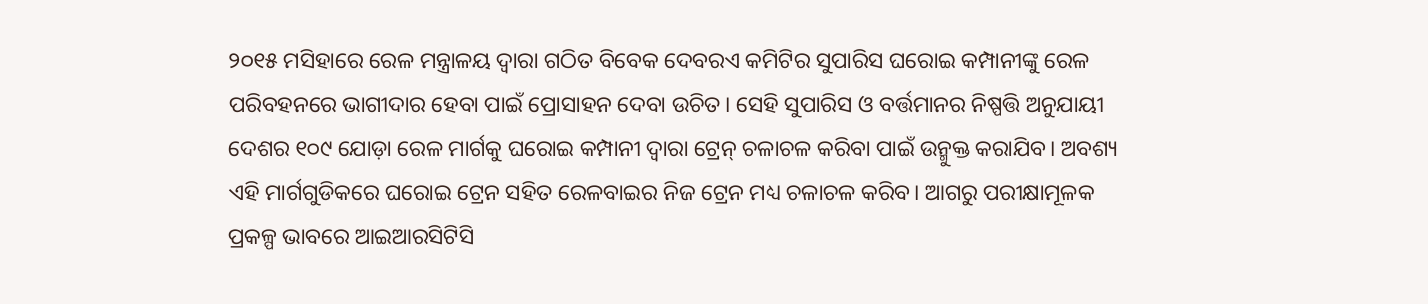୨୦୧୫ ମସିହାରେ ରେଳ ମନ୍ତ୍ରାଳୟ ଦ୍ବାରା ଗଠିତ ବିବେକ ଦେବରଏ କମିଟିର ସୁପାରିସ ଘରୋଇ କମ୍ପାନୀଙ୍କୁ ରେଳ ପରିବହନରେ ଭାଗୀଦାର ହେବା ପାଇଁ ପ୍ରୋସାହନ ଦେବା ଉଚିତ। ସେହି ସୁପାରିସ ଓ ବର୍ତ୍ତମାନର ନିଷ୍ପତ୍ତି ଅନୁଯାୟୀ ଦେଶର ୧୦୯ ଯୋଡ଼ା ରେଳ ମାର୍ଗକୁ ଘରୋଇ କମ୍ପାନୀ ଦ୍ବାରା ଟ୍ରେନ୍ ଚଳାଚଳ କରିବା ପାଇଁ ଉନ୍ମୁକ୍ତ କରାଯିବ। ଅବଶ୍ୟ ଏହି ମାର୍ଗଗୁଡିକରେ ଘରୋଇ ଟ୍ରେନ ସହିତ ରେଳବାଇର ନିଜ ଟ୍ରେନ ମଧ୍ୟ ଚଳାଚଳ କରିବ। ଆଗରୁ ପରୀକ୍ଷାମୂଳକ ପ୍ରକଳ୍ପ ଭାବରେ ଆଇଆରସିଟିସି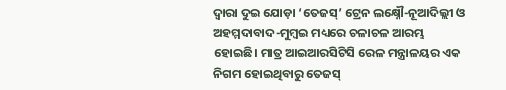ଦ୍ବାରା ଦୁଇ ଯୋଡ଼ା ‘ତେଜସ୍’ ଟ୍ରେନ ଲକ୍ଷ୍ନୌ-ନୂଆଦିଲ୍ଲୀ ଓ ଅହମ୍ମଦାବାଦ-ମୁମ୍ବଇ ମଧ୍ୟରେ ଚଳାଚଳ ଆରମ୍ଭ ହୋଇଛି। ମାତ୍ର ଆଇଆରସିଟିସି ରେଳ ମନ୍ତ୍ରାଳୟର ଏକ ନିଗମ ହୋଇଥିବାରୁ ତେଜସ୍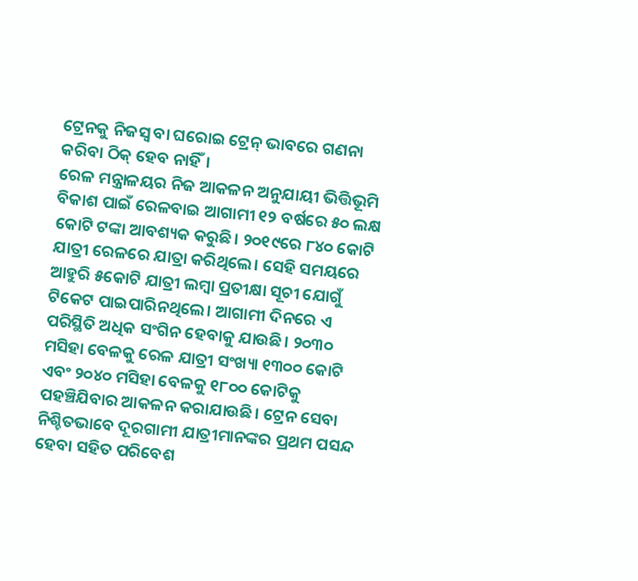ଟ୍ରେନକୁ ନିଜସ୍ବ ବା ଘରୋଇ ଟ୍ରେନ୍‌ ଭାବରେ ଗଣନା କରିବା ଠିକ୍‌ ହେବ ନାହିଁ।
ରେଳ ମନ୍ତ୍ରାଳୟର ନିଜ ଆକଳନ ଅନୁଯାୟୀ ଭିତ୍ତିଭୂମି ବିକାଶ ପାଇଁ ରେଳବାଇ ଆଗାମୀ ୧୨ ବର୍ଷରେ ୫୦ ଲକ୍ଷ କୋଟି ଟଙ୍କା ଆବଶ୍ୟକ କରୁଛି। ୨୦୧୯ରେ ୮୪୦ କୋଟି ଯାତ୍ରୀ ରେଳରେ ଯାତ୍ରା କରିଥିଲେ। ସେହି ସମୟରେ ଆହୁରି ୫କୋଟି ଯାତ୍ରୀ ଲମ୍ବା ପ୍ରତୀକ୍ଷା ସୂଚୀ ଯୋଗୁଁ ଟିକେଟ ପାଇପାରିନଥିଲେ। ଆଗାମୀ ଦିନରେ ଏ ପରିସ୍ଥିତି ଅଧିକ ସଂଗିନ ହେବାକୁ ଯାଉଛି। ୨୦୩୦ ମସିହା ବେଳକୁ ରେଳ ଯାତ୍ରୀ ସଂଖ୍ୟା ୧୩୦୦ କୋଟି ଏବଂ ୨୦୪୦ ମସିହା ବେଳକୁ ୧୮୦୦ କୋଟିକୁ ପହଞ୍ଚିଯିବାର ଆକଳନ କରାଯାଉଛି। ଟ୍ରେନ ସେବା ନିଶ୍ଚିତଭାବେ ଦୂରଗାମୀ ଯାତ୍ରୀମାନଙ୍କର ପ୍ରଥମ ପସନ୍ଦ ହେବା ସହିତ ପରିବେଶ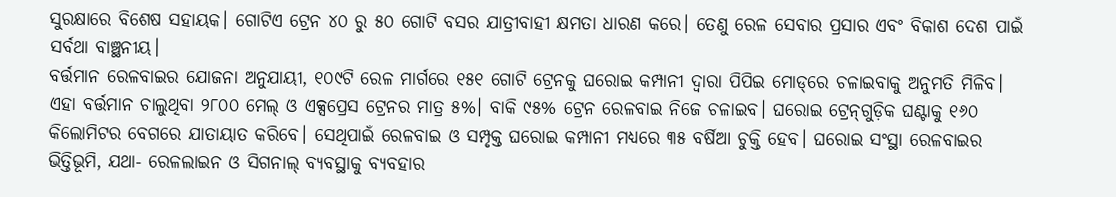ସୁରକ୍ଷାରେ ବିଶେଷ ସହାୟକ। ଗୋଟିଏ ଟ୍ରେନ ୪୦ ରୁ ୫୦ ଗୋଟି ବସର ଯାତ୍ରୀବାହୀ କ୍ଷମତା ଧାରଣ କରେ। ତେଣୁ ରେଳ ସେବାର ପ୍ରସାର ଏବଂ ବିକାଶ ଦେଶ ପାଇଁ ସର୍ବଥା ବାଞ୍ଛନୀୟ।
ବର୍ତ୍ତମାନ ରେଳବାଇର ଯୋଜନା ଅନୁଯାୟୀ, ୧୦୯ଟି ରେଳ ମାର୍ଗରେ ୧୫୧ ଗୋଟି ଟ୍ରେନକୁ ଘରୋଇ କମ୍ପାନୀ ଦ୍ବାରା ପିପିଇ ମୋଡ୍‌ରେ ଚଳାଇବାକୁ ଅନୁମତି ମିଳିବ। ଏହା ବର୍ତ୍ତମାନ ଚାଲୁଥିବା ୨୮୦୦ ମେଲ୍ ଓ ଏକ୍ସପ୍ରେସ ଟ୍ରେନର ମାତ୍ର ୫%। ବାକି ୯୫% ଟ୍ରେନ ରେଳବାଇ ନିଜେ ଚଳାଇବ। ଘରୋଇ ଟ୍ରେନ୍‌ଗୁଡ଼ିକ ଘଣ୍ଟାକୁ ୧୬୦ କିଲୋମିଟର ବେଗରେ ଯାତାୟାତ କରିବେ। ସେଥିପାଇଁ ରେଳବାଇ ଓ ସମ୍ପୃକ୍ତ ଘରୋଇ କମ୍ପାନୀ ମଧ୍ୟରେ ୩୫ ବର୍ଷିଆ ଚୁକ୍ତି ହେବ। ଘରୋଇ ସଂସ୍ଥା ରେଳବାଇର ଭିତ୍ତିଭୂମି, ଯଥା- ରେଳଲାଇନ ଓ ସିଗନାଲ୍ ବ୍ୟବସ୍ଥାକୁ ବ୍ୟବହାର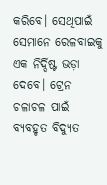କରିବେ। ସେଥିପାଇଁ ସେମାନେ ରେଳବାଇକୁ ଏକ ନିର୍ଦ୍ଦିଷ୍ଟ ଭଡ଼ା ଦେବେ। ଟ୍ରେନ ଚଳାଚଳ ପାଇଁ ବ୍ୟବହୃତ ବିଦ୍ୟୁତ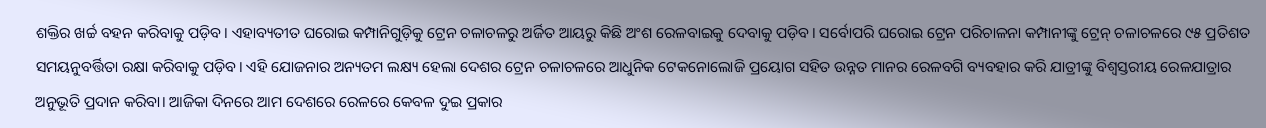ଶକ୍ତିର ଖର୍ଚ୍ଚ ବହନ କରିବାକୁ ପଡ଼ିବ। ଏହାବ୍ୟତୀତ ଘରୋଇ କମ୍ପାନିଗୁଡ଼ିକୁ ଟ୍ରେନ ଚଳାଚଳରୁ ଅର୍ଜିତ ଆୟରୁ କିଛି ଅଂଶ ରେଳବାଇକୁ ଦେବାକୁ ପଡ଼ିବ। ସର୍ବୋପରି ଘରୋଇ ଟ୍ରେନ ପରିଚାଳନା କମ୍ପାନୀଙ୍କୁ ଟ୍ରେନ୍‌ ଚଳାଚଳରେ ୯୫ ପ୍ରତିଶତ ସମୟନୁବର୍ତ୍ତିତା ରକ୍ଷା କରିବାକୁ ପଡ଼ିବ। ଏହି ଯୋଜନାର ଅନ୍ୟତମ ଲକ୍ଷ୍ୟ ହେଲା ଦେଶର ଟ୍ରେନ ଚଳାଚଳରେ ଆଧୁନିକ ଟେକନୋଲୋଜି ପ୍ରୟୋଗ ସହିତ ଉନ୍ନତ ମାନର ରେଳବଗି ବ୍ୟବହାର କରି ଯାତ୍ରୀଙ୍କୁ ବିଶ୍ବସ୍ତରୀୟ ରେଳଯାତ୍ରାର ଅନୁଭୂତି ପ୍ରଦାନ କରିବା। ଆଜିକା ଦିନରେ ଆମ ଦେଶରେ ରେଳରେ କେବଳ ଦୁଇ ପ୍ରକାର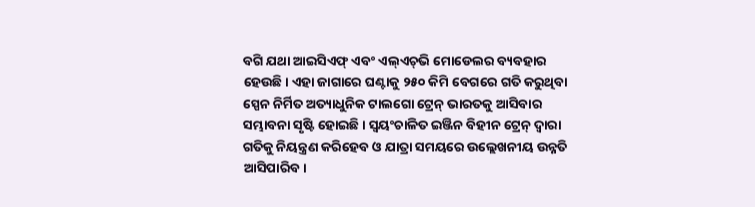ବଗି ଯଥା ଆଇସିଏଫ୍ ଏବଂ ଏଲ୍‌ଏଚ୍‌ଭି ମୋଡେଲର ବ୍ୟବହାର ହେଉଛି। ଏହା ଜାଗାରେ ଘଣ୍ଟାକୁ ୨୫୦ କିମି ବେଗରେ ଗତି କରୁଥିବା ସ୍ପେନ ନିର୍ମିତ ଅତ୍ୟାଧୁନିକ ଟାଲଗୋ ଟ୍ରେନ୍‌ ଭାରତକୁ ଆସିବାର ସମ୍ଭାବନା ସୃଷ୍ଟି ହୋଇଛି। ସ୍ବୟଂଚାଳିତ ଇଞ୍ଜିନ ବିହୀନ ଟ୍ରେନ୍‌ ଦ୍ବାରା ଗତିକୁ ନିୟନ୍ତ୍ରଣ କରିହେବ ଓ ଯାତ୍ରା ସମୟରେ ଉଲ୍ଲେଖନୀୟ ଉନ୍ନତି ଆସିପାରିବ।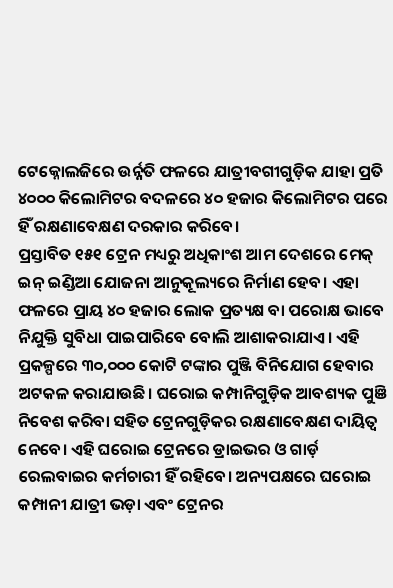ଟେକ୍ନୋଲଜିରେ ଉର୍ନ୍ନତି ଫଳରେ ଯାତ୍ରୀବଗୀଗୁଡ଼ିକ ଯାହା ପ୍ରତି ୪୦୦୦ କିଲୋମିଟର ବଦଳରେ ୪୦ ହଜାର କିଲୋମିଟର ପରେ ହିଁ ରକ୍ଷଣାବେକ୍ଷଣ ଦରକାର କରିବେ।
ପ୍ରସ୍ତାବିତ ୧୫୧ ଟ୍ରେନ ମଧ୍ୟରୁ ଅଧିକାଂଶ ଆମ ଦେଶରେ ମେକ୍‌ ଇନ୍‌ ଇଣ୍ଡିଆ ଯୋଜନା ଆନୁକୂଲ୍ୟରେ ନିର୍ମାଣ ହେବ। ଏହା ଫଳରେ ପ୍ରାୟ ୪୦ ହଜାର ଲୋକ ପ୍ରତ୍ୟକ୍ଷ ବା ପରୋକ୍ଷ ଭାବେ ନିଯୁକ୍ତି ସୁବିଧା ପାଇପାରିବେ ବୋଲି ଆଶାକରାଯାଏ। ଏହି ପ୍ରକଳ୍ପରେ ୩୦,୦୦୦ କୋଟି ଟଙ୍କାର ପୁଞ୍ଜି ବିନିଯୋଗ ହେବାର ଅଟକଳ କରାଯାଉଛି। ଘରୋଇ କମ୍ପାନିଗୁଡ଼ିକ ଆବଶ୍ୟକ ପୁଞି ନିବେଶ କରିବା ସହିତ ଟ୍ରେନଗୁଡ଼ିକର ରକ୍ଷଣାବେକ୍ଷଣ ଦାୟିତ୍ବ ନେବେ। ଏହି ଘରୋଇ ଟ୍ରେନରେ ଡ୍ରାଇଭର ଓ ଗାର୍ଡ଼ ରେଲବାଇର କର୍ମଚାରୀ ହିଁ ରହିବେ। ଅନ୍ୟପକ୍ଷରେ ଘରୋଇ କମ୍ପାନୀ ଯାତ୍ରୀ ଭଡ଼ା ଏବଂ ଟ୍ରେନର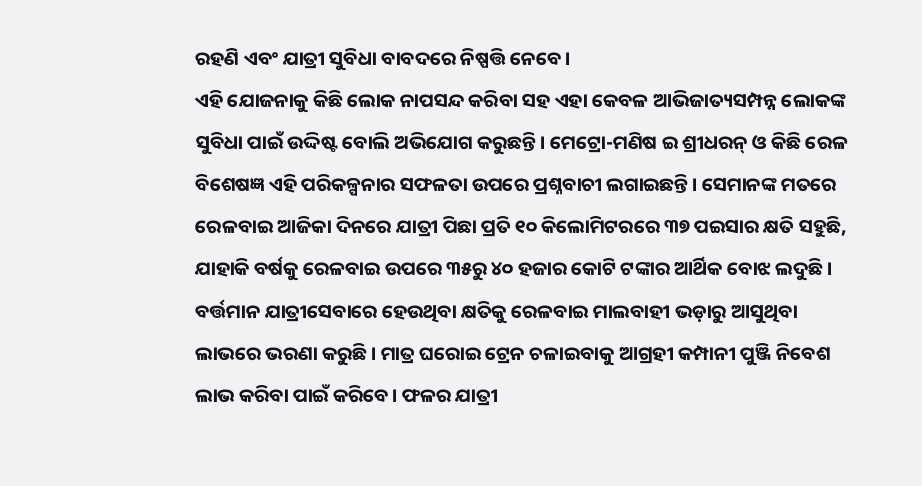ରହଣି ଏବଂ ଯାତ୍ରୀ ସୁବିଧା ବାବଦରେ ନିଷ୍ପତ୍ତି ନେବେ।
ଏହି ଯୋଜନାକୁ କିଛି ଲୋକ ନାପସନ୍ଦ କରିବା ସହ ଏହା କେବଳ ଆଭିଜାତ୍ୟସମ୍ପନ୍ନ ଲୋକଙ୍କ ସୁବିଧା ପାଇଁ ଉଦ୍ଦିଷ୍ଟ ବୋଲି ଅଭିଯୋଗ କରୁଛନ୍ତି। ମେଟ୍ରୋ-ମଣିଷ ଇ ଶ୍ରୀଧରନ୍ ଓ କିଛି ରେଳ ବିଶେଷଜ୍ଞ ଏହି ପରିକଳ୍ପନାର ସଫଳତା ଉପରେ ପ୍ରଶ୍ନବାଚୀ ଲଗାଇଛନ୍ତି। ସେମାନଙ୍କ ମତରେ ରେଳବାଇ ଆଜିକା ଦିନରେ ଯାତ୍ରୀ ପିଛା ପ୍ରତି ୧୦ କିଲୋମିଟରରେ ୩୭ ପଇସାର କ୍ଷତି ସହୁଛି, ଯାହାକି ବର୍ଷକୁ ରେଳବାଇ ଉପରେ ୩୫ରୁ ୪୦ ହଜାର କୋଟି ଟଙ୍କାର ଆର୍ଥିକ ବୋଝ ଲଦୁଛି। ବର୍ତ୍ତମାନ ଯାତ୍ରୀସେବାରେ ହେଉଥିବା କ୍ଷତିକୁ ରେଳବାଇ ମାଲବାହୀ ଭଡ଼ାରୁ ଆସୁଥିବା ଲାଭରେ ଭରଣା କରୁଛି। ମାତ୍ର ଘରୋଇ ଟ୍ରେନ ଚଳାଇବାକୁ ଆଗ୍ରହୀ କମ୍ପାନୀ ପୁଞ୍ଜି ନିବେଶ ଲାଭ କରିବା ପାଇଁ କରିବେ। ଫଳର ଯାତ୍ରୀ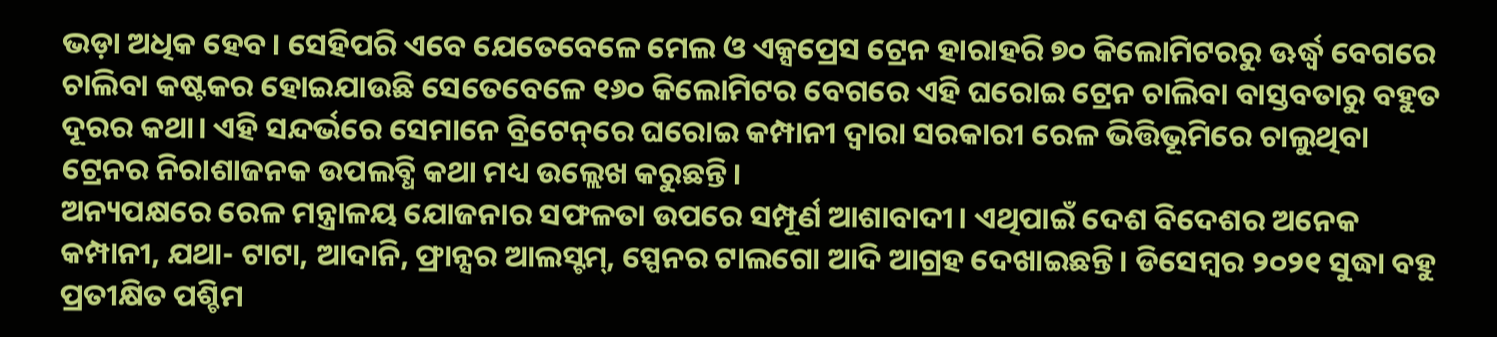ଭଡ଼ା ଅଧିକ ହେବ। ସେହିପରି ଏବେ ଯେତେବେଳେ ମେଲ ଓ ଏକ୍ସପ୍ରେସ ଟ୍ରେନ ହାରାହରି ୭୦ କିଲୋମିଟରରୁ ଊର୍ଦ୍ଧ୍ବ ବେଗରେ ଚାଲିବା କଷ୍ଟକର ହୋଇଯାଉଛି ସେତେବେଳେ ୧୬୦ କିଲୋମିଟର ବେଗରେ ଏହି ଘରୋଇ ଟ୍ରେନ ଚାଲିବା ବାସ୍ତବତାରୁ ବହୁତ ଦୂରର କଥା। ଏହି ସନ୍ଦର୍ଭରେ ସେମାନେ ବ୍ରିଟେନ୍‌ରେ ଘରୋଇ କମ୍ପାନୀ ଦ୍ବାରା ସରକାରୀ ରେଳ ଭିତ୍ତିଭୂମିରେ ଚାଲୁଥିବା ଟ୍ରେନର ନିରାଶାଜନକ ଉପଲବ୍ଧି କଥା ମଧ୍ୟ ଉଲ୍ଲେଖ କରୁଛନ୍ତି।
ଅନ୍ୟପକ୍ଷରେ ରେଳ ମନ୍ତ୍ରାଳୟ ଯୋଜନାର ସଫଳତା ଉପରେ ସମ୍ପୂର୍ଣ ଆଶାବାଦୀ। ଏଥିପାଇଁ ଦେଶ ବିଦେଶର ଅନେକ କମ୍ପାନୀ, ଯଥା- ଟାଟା, ଆଦାନି, ଫ୍ରାନ୍ସର ଆଲସ୍ଟମ୍, ସ୍ପେନର ଟାଲଗୋ ଆଦି ଆଗ୍ରହ ଦେଖାଇଛନ୍ତି। ଡିସେମ୍ବର ୨୦୨୧ ସୁଦ୍ଧା ବହୁ ପ୍ରତୀକ୍ଷିତ ପଶ୍ଚିମ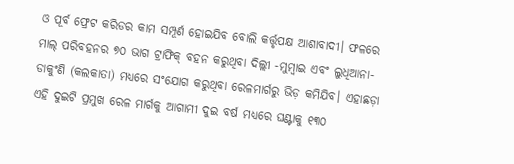ଓ ପୂର୍ବ ଫ୍ରେଟ କରିଡର କାମ ସମ୍ପୂର୍ଣ ହୋଇଯିବ ବୋଲି କର୍ତ୍ତୃପକ୍ଷ ଆଶାବାଦୀ। ଫଳରେ ମାଲ୍‌ ପରିବହନର ୭୦ ଭାଗ ଟ୍ରାଫିକ୍‌ ବହନ କରୁଥିବା ଦିଲ୍ଲୀ -ମୁମ୍ବାଇ ଏବଂ ଲୁଧିଆନା- ଡାକୁଂଣି (କଲକାତା) ମଧ୍ୟରେ ସଂଯୋଗ କରୁଥିବା ରେଳମାର୍ଗରୁ ଭିଡ଼ କମିଯିବ। ଏହାଛଡ଼ା ଏହି ଦୁଇଟି ପ୍ରମୁଖ ରେଳ ମାର୍ଗକୁ ଆଗାମୀ ଦୁଇ ବର୍ଷ ମଧ୍ୟରେ ଘଣ୍ଟାକୁ ୧୩୦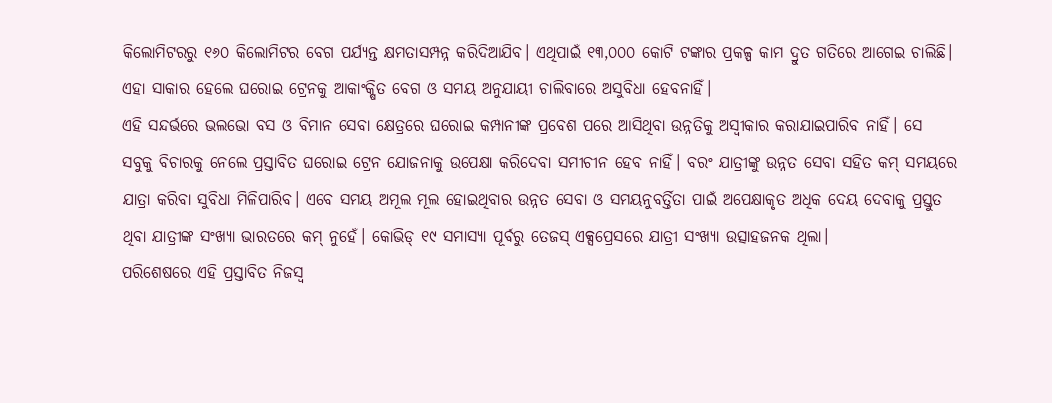କିଲୋମିଟରରୁ ୧୬୦ କିଲୋମିଟର ବେଗ ପର୍ଯ୍ୟନ୍ତ କ୍ଷମତାସମ୍ପନ୍ନ କରିଦିଆଯିବ। ଏଥିପାଇଁ ୧୩,୦୦୦ କୋଟି ଟଙ୍କାର ପ୍ରକଳ୍ପ କାମ ଦ୍ରୁତ ଗତିରେ ଆଗେଇ ଚାଲିଛି। ଏହା ସାକାର ହେଲେ ଘରୋଇ ଟ୍ରେନକୁ ଆକାଂକ୍ଷିତ ବେଗ ଓ ସମୟ ଅନୁଯାୟୀ ଚାଲିବାରେ ଅସୁବିଧା ହେବନାହିଁ।
ଏହି ସନ୍ଦର୍ଭରେ ଭଲଭୋ ବସ ଓ ବିମାନ ସେବା କ୍ଷେତ୍ରରେ ଘରୋଇ କମ୍ପାନୀଙ୍କ ପ୍ରବେଶ ପରେ ଆସିଥିବା ଉନ୍ନତିକୁ ଅସ୍ବୀକାର କରାଯାଇପାରିବ ନାହିଁ। ସେ ସବୁକୁ ବିଚାରକୁ ନେଲେ ପ୍ରସ୍ତାବିତ ଘରୋଇ ଟ୍ରେନ ଯୋଜନାକୁ ଉପେକ୍ଷା କରିଦେବା ସମୀଚୀନ ହେବ ନାହିଁ। ବରଂ ଯାତ୍ରୀଙ୍କୁ ଉନ୍ନତ ସେବା ସହିତ କମ୍ ସମୟରେ ଯାତ୍ରା କରିବା ସୁବିଧା ମିଳିପାରିବ। ଏବେ ସମୟ ଅମୂଲ ମୂଲ ହୋଇଥିବାର ଉନ୍ନତ ସେବା ଓ ସମୟନୁବର୍ତ୍ତିତା ପାଇଁ ଅପେକ୍ଷାକୃତ ଅଧିକ ଦେୟ ଦେବାକୁ ପ୍ରସ୍ତୁତ ଥିବା ଯାତ୍ରୀଙ୍କ ସଂଖ୍ୟା ଭାରତରେ କମ୍‌ ନୁହେଁ। କୋଭିଡ୍‌ ୧୯ ସମାସ୍ୟା ପୂର୍ବରୁ ତେଜସ୍ ଏକ୍ସପ୍ରେସରେ ଯାତ୍ରୀ ସଂଖ୍ୟା ଉତ୍ସାହଜନକ ଥିଲା।
ପରିଶେଷରେ ଏହି ପ୍ରସ୍ତାବିତ ନିଜସ୍ବ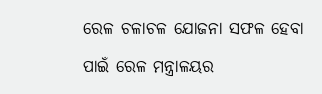ରେଳ ଚଳାଚଳ ଯୋଜନା ସଫଳ ହେବା ପାଇଁ ରେଳ ମନ୍ତ୍ରାଳୟର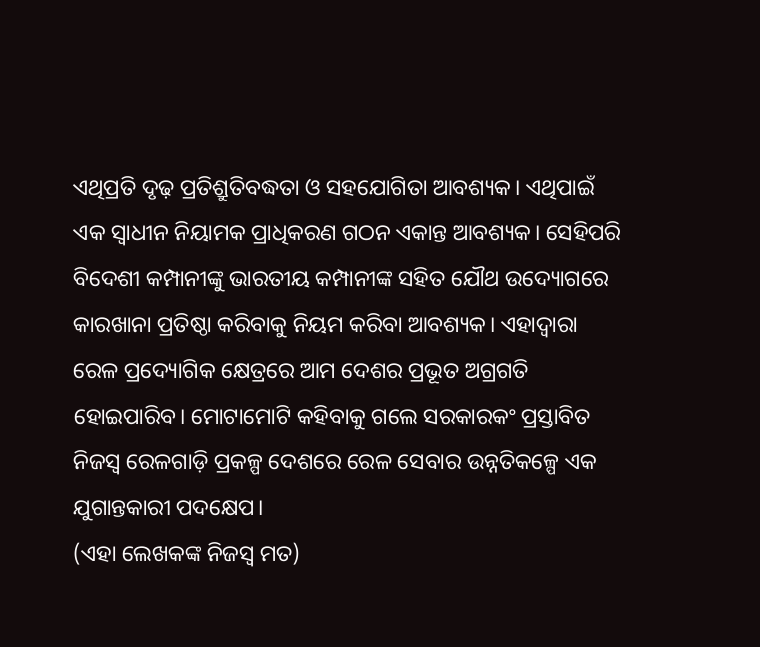ଏଥିପ୍ରତି ଦୃଢ଼ ପ୍ରତିଶ୍ରୁତିବଦ୍ଧତା ଓ ସହଯୋଗିତା ଆବଶ୍ୟକ। ଏଥିପାଇଁ ଏକ ସ୍ବାଧୀନ ନିୟାମକ ପ୍ରାଧିକରଣ ଗଠନ ଏକାନ୍ତ ଆବଶ୍ୟକ। ସେହିପରି ବିଦେଶୀ କମ୍ପାନୀଙ୍କୁ ଭାରତୀୟ କମ୍ପାନୀଙ୍କ ସହିତ ଯୌଥ ଉଦ୍ୟୋଗରେ କାରଖାନା ପ୍ରତିଷ୍ଠା କରିବାକୁ ନିୟମ କରିବା ଆବଶ୍ୟକ। ଏହାଦ୍ବାରା ରେଳ ପ୍ରଦ୍ୟୋଗିକ କ୍ଷେତ୍ରରେ ଆମ ଦେଶର ପ୍ରଭୂତ ଅଗ୍ରଗତି ହୋଇପାରିବ। ମୋଟାମୋଟି କହିବାକୁ ଗଲେ ସରକାରକଂ ପ୍ରସ୍ତାବିତ ନିଜସ୍ବ ରେଳଗାଡ଼ି ପ୍ରକଳ୍ପ ଦେଶରେ ରେଳ ସେବାର ଉନ୍ନତିକଳ୍ପେ ଏକ ଯୁଗାନ୍ତକାରୀ ପଦକ୍ଷେପ।
(ଏହା ଲେଖକଙ୍କ ନିଜସ୍ବ ମତ)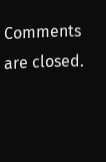Comments are closed.